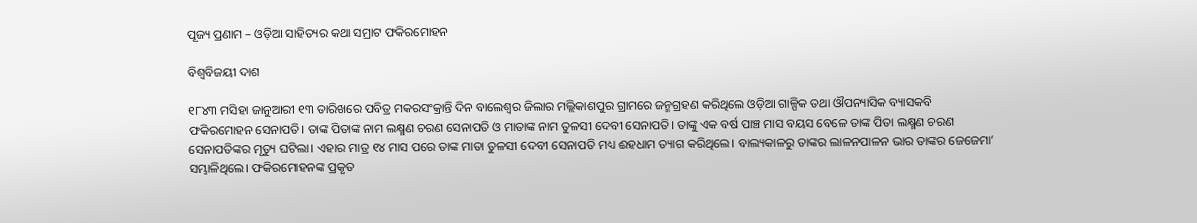ପୂଜ୍ୟ ପ୍ରଣାମ – ଓଡ଼ିଆ ସାହିତ୍ୟର କଥା ସମ୍ରାଟ ଫକିରମୋହନ

ବିଶ୍ବବିଜୟୀ ଦାଶ

୧୮୪୩ ମସିହା ଜାନୁଆରୀ ୧୩ ତାରିଖରେ ପବିତ୍ର ମକରସଂକ୍ରାନ୍ତି ଦିନ ବାଲେଶ୍ବର ଜିଲାର ମଲ୍ଲିକାଶପୁର ଗ୍ରାମରେ ଜନ୍ମଗ୍ରହଣ କରିଥିଲେ ଓଡ଼ିଆ ଗାଳ୍ପିକ ତଥା ଔପନ୍ୟାସିକ ବ୍ୟାସକବି ଫକିରମୋହନ ସେନାପତି। ତାଙ୍କ ପିତାଙ୍କ ନାମ ଲକ୍ଷ୍ମଣ ଚରଣ ସେନାପତି ଓ ମାତାଙ୍କ ନାମ ତୁଳସୀ ଦେବୀ ସେନାପତି। ତାଙ୍କୁ ଏକ ବର୍ଷ ପାଞ୍ଚ ମାସ ବୟସ ବେଳେ ତାଙ୍କ ପିତା ଲକ୍ଷ୍ମଣ ଚରଣ ସେନାପତିଙ୍କର ମୃତ୍ୟୁ ଘଟିଲା। ଏହାର ମାତ୍ର ୧୪ ମାସ ପରେ ତାଙ୍କ ମାତା ତୁଳସୀ ଦେବୀ ସେନାପତି ମଧ୍ୟ ଈହଧାମ ତ୍ୟାଗ କରିଥିଲେ। ବାଲ୍ୟକାଳରୁ ତାଙ୍କର ଲାଳନପାଳନ ଭାର ତାଙ୍କର ଜେଜେମା’ ସମ୍ଭାଳିଥିଲେ। ଫକିରମୋହନଙ୍କ ପ୍ରକୃତ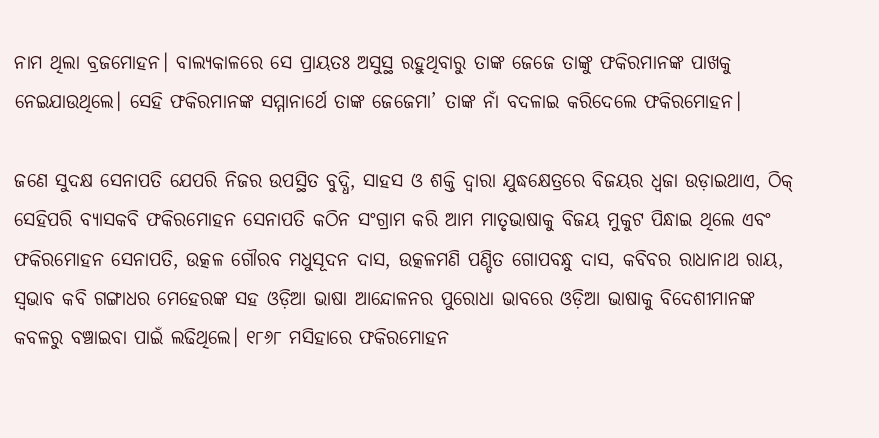ନାମ ଥିଲା ବ୍ରଜମୋହନ। ବାଲ୍ୟକାଳରେ ସେ ପ୍ରାୟତଃ ଅସୁସ୍ଥ ରହୁଥିବାରୁ ତାଙ୍କ ଜେଜେ ତାଙ୍କୁ ଫକିରମାନଙ୍କ ପାଖକୁ ନେଇଯାଉଥିଲେ। ସେହି ଫକିରମାନଙ୍କ ସମ୍ମାନାର୍ଥେ ତାଙ୍କ ଜେଜେମା’ ତାଙ୍କ ନାଁ ବଦଳାଇ କରିଦେଲେ ଫକିରମୋହନ।

ଜଣେ ସୁଦକ୍ଷ ସେନାପତି ଯେପରି ନିଜର ଉପସ୍ଥିତ ବୁଦ୍ଧି, ସାହସ ଓ ଶକ୍ତି ଦ୍ବାରା ଯୁଦ୍ଧକ୍ଷେତ୍ରରେ ବିଜୟର ଧ୍ବଜା ଉଡ଼ାଇଥାଏ, ଠିକ୍ ସେହିପରି ବ୍ୟାସକବି ଫକିରମୋହନ ସେନାପତି କଠିନ ସଂଗ୍ରାମ କରି ଆମ ମାତୃଭାଷାକୁ ବିଜୟ ମୁକୁଟ ପିନ୍ଧାଇ ଥିଲେ ଏବଂ ଫକିରମୋହନ ସେନାପତି, ଉତ୍କଳ ଗୌରବ ମଧୁସୂଦନ ଦାସ, ଉତ୍କଳମଣି ପଣ୍ଡିତ ଗୋପବନ୍ଧୁ ଦାସ, କବିବର ରାଧାନାଥ ରାୟ, ସ୍ୱଭାବ କବି ଗଙ୍ଗାଧର ମେହେରଙ୍କ ସହ ଓଡ଼ିଆ ଭାଷା ଆନ୍ଦୋଳନର ପୁରୋଧା ଭାବରେ ଓଡ଼ିଆ ଭାଷାକୁ ବିଦେଶୀମାନଙ୍କ କବଳରୁ ବଞ୍ଚାଇବା ପାଇଁ ଲଢିଥିଲେ। ୧୮୬୮ ମସିହାରେ ଫକିରମୋହନ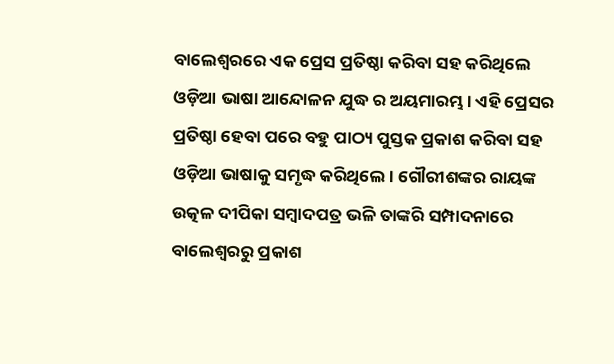ବାଲେଶ୍ବରରେ ଏକ ପ୍ରେସ ପ୍ରତିଷ୍ଠା କରିବା ସହ କରିଥିଲେ ଓଡ଼ିଆ ଭାଷା ଆନ୍ଦୋଳନ ଯୁଦ୍ଧ ର ଅୟମାରମ୍ଭ। ଏହି ପ୍ରେସର ପ୍ରତିଷ୍ଠା ହେବା ପରେ ବହୁ ପାଠ୍ୟ ପୁସ୍ତକ ପ୍ରକାଶ କରିବା ସହ ଓଡ଼ିଆ ଭାଷାକୁ ସମୃଦ୍ଧ କରିଥିଲେ। ଗୌରୀଶଙ୍କର ରାୟଙ୍କ ଉତ୍କଳ ଦୀପିକା ସମ୍ବାଦପତ୍ର ଭଳି ତାଙ୍କରି ସମ୍ପାଦନାରେ ବାଲେଶ୍ବରରୁ ପ୍ରକାଶ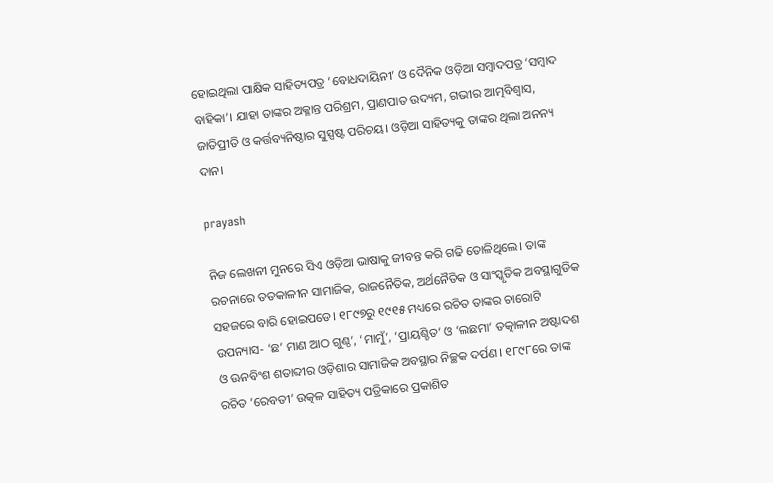ହୋଇଥିଲା ପାକ୍ଷିକ ସାହିତ୍ୟପତ୍ର ‘ବୋଧଦାୟିନୀ’ ଓ ଦୈନିକ ଓଡ଼ିଆ ସମ୍ବାଦପତ୍ର ‘ସମ୍ବାଦ ବାହିକା’। ଯାହା ତାଙ୍କର ଅକ୍ଳାନ୍ତ ପରିଶ୍ରମ, ପ୍ରାଣପାତ ଉଦ୍ୟମ, ଗଭୀର ଆତ୍ମବିଶ୍ବାସ, ଜାତିପ୍ରୀତି ଓ କର୍ତ୍ତବ୍ୟନିଷ୍ଠାର ସୁସ୍ପଷ୍ଟ ପରିଚୟ। ଓଡ଼ିଆ ସାହିତ୍ୟକୁ ତାଙ୍କର ଥିଲା ଅନନ୍ୟ ଦାନ।

prayash

ନିଜ ଲେଖନୀ ମୁନରେ ସିଏ ଓଡ଼ିଆ ଭାଷାକୁ ଜୀବନ୍ତ କରି ଗଢି ତୋଳିଥିଲେ। ତାଙ୍କ ରଚନାରେ ତତକାଳୀନ ସାମାଜିକ, ରାଜନୈତିକ, ଅର୍ଥନୈତିକ ଓ ସାଂସ୍କୃତିକ ଅବସ୍ଥାଗୁଡିକ ସହଜରେ ବାରି ହୋଇପଡେ। ୧୮୯୭ରୁ ୧୯୧୫ ମଧ୍ୟରେ ରଚିତ ତାଙ୍କର ଚାରୋଟି ଉପନ୍ୟାସ- ‘ଛ’ ମାଣ ଆଠ ଗୁଣ୍ଠ’, ‘ମାମୁଁ’, ‘ପ୍ରାୟଶ୍ଚିତ’ ଓ ‘ଲଛମା’ ତତ୍କାଳୀନ ଅଷ୍ଟାଦଶ ଓ ଊନବିଂଶ ଶତାବ୍ଦୀର ଓଡ଼ିଶାର ସାମାଜିକ ଅବସ୍ଥାର ନିଚ୍ଛକ ଦର୍ପଣ। ୧୮୯୮ରେ ତାଙ୍କ ରଚିତ ‘ରେବତୀ’ ଉତ୍କଳ ସାହିତ୍ୟ ପତ୍ରିକାରେ ପ୍ରକାଶିତ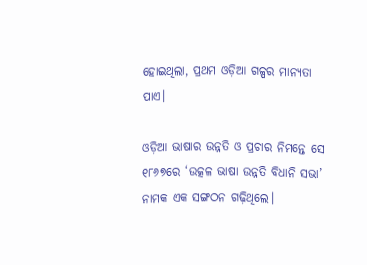ହୋଇଥିଲା, ପ୍ରଥମ ଓଡ଼ିଆ ଗଳ୍ପର ମାନ୍ୟତା ପାଏ।

ଓଡ଼ିଆ ଭାଷାର ଉନ୍ନତି ଓ ପ୍ରଚାର ନିମନ୍ତେ ସେ ୧୮୬୭ରେ ‘ଉତ୍କଳ ଭାଷା ଉନ୍ନତି ବିଧାନି ସଭା’ ନାମକ ଏକ ସଙ୍ଗଠନ ଗଢ଼ିଥିଲେ।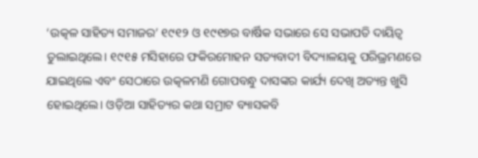‘ଉତ୍କଳ ସାହିତ୍ୟ ସମାଜର’ ୧୯୧୨ ଓ ୧୯୧୭ର ବାର୍ଷିକ ସଭାରେ ସେ ସଭାପତି ଦାୟିତ୍ୱ ତୁଲାଇଥିଲେ। ୧୯୧୫ ମସିହାରେ ଫକିରମୋହନ ସତ୍ୟବାଦୀ ବିଦ୍ୟାଳୟକୁ ପରିଭ୍ରମଣରେ ଯାଇଥିଲେ ଏବଂ ସେଠାରେ ଉତ୍କଳମଣି ଗୋପବନ୍ଧୁ ଦାସଙ୍କର କାର୍ଯ୍ୟ ଦେଖି ଅତ୍ୟନ୍ତ ଖୁସି ହୋଇଥିଲେ। ଓଡ଼ିଆ ସାହିତ୍ୟର କଥା ସମ୍ରାଟ ବ୍ୟାସକବି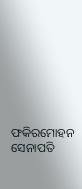ଫକିରମୋହନ ସେନାପତି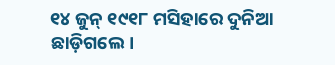୧୪ ଜୁନ୍ ୧୯୧୮ ମସିହାରେ ଦୁନିଆ ଛାଡ଼ିଗଲେ।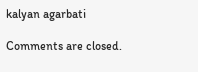kalyan agarbati

Comments are closed.